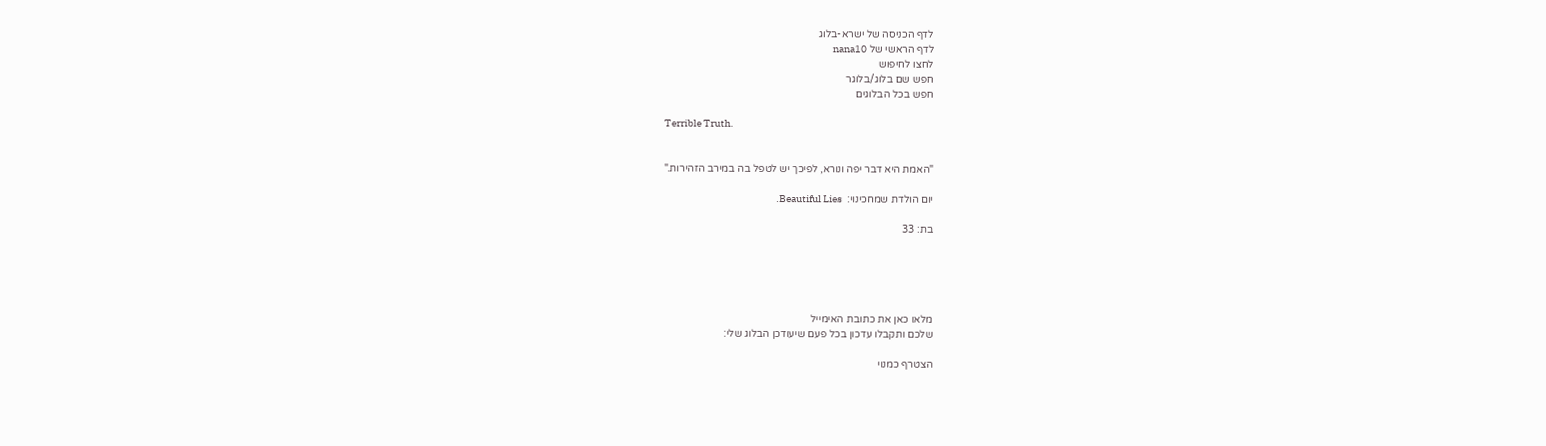לדף הכניסה של ישרא-בלוג
לדף הראשי של nana10
לחצו לחיפוש
חפש שם בלוג/בלוגר
חפש בכל הבלוגים

Terrible Truth.


"האמת היא דבר יפה ונורא, לפיכך יש לטפל בה במירב הזהירות."

יום הולדת שמחכינוי:  Beautiful Lies.

בת: 33





מלאו כאן את כתובת האימייל
שלכם ותקבלו עדכון בכל פעם שיעודכן הבלוג שלי:

הצטרף כמנוי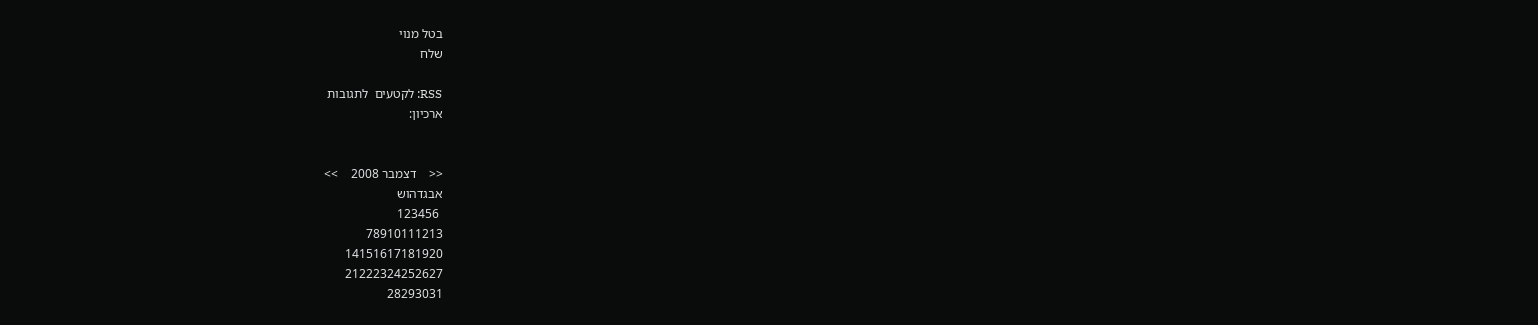בטל מנוי
שלח

RSS: לקטעים  לתגובות
ארכיון:


<<    דצמבר 2008    >>
אבגדהוש
 123456
78910111213
14151617181920
21222324252627
28293031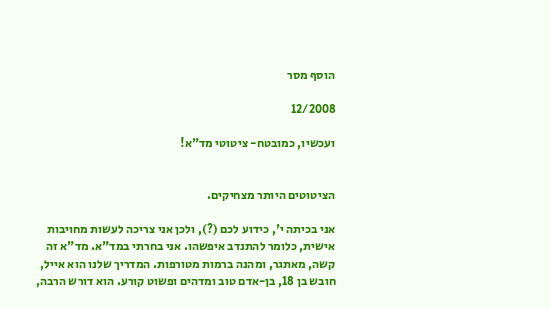הוסף מסר

12/2008

ועכשיו, כמובטח- ציטוטי מד"א!


הציטוטים היותר מצחיקים.

אני בכיתה י', כידוע לכם (?), ולכן אני צריכה לעשות מחויבות אישית, כלומר להתנדב איפשהו. אני בחרתי במד"א. מד"א זה קשה, מאתגר, ומהנה ברמות מטורפות. המדריך שלנו הוא אייל, חובש בן 18, בן-אדם טוב ומדהים ופשוט קורע. הוא דורש הרבה,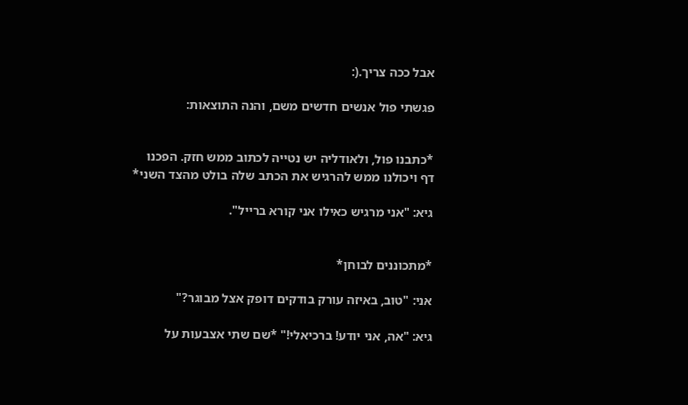אבל ככה צריך.(:

פגשתי פול אנשים חדשים משם, והנה התוצאות:


*כתבנו פול, ולאודליה יש נטייה לכתוב ממש חזק. הפכנו דף ויכולנו ממש להרגיש את הכתב שלה בולט מהצד השני*

גיא: "אני מרגיש כאילו אני קורא ברייל".


*מתכוננים לבוחן*

אני: "טוב, באיזה עורק בודקים דופק אצל מבוגר?"

גיא: "אה, אני יודע! ברכיאלי!" *שם שתי אצבעות על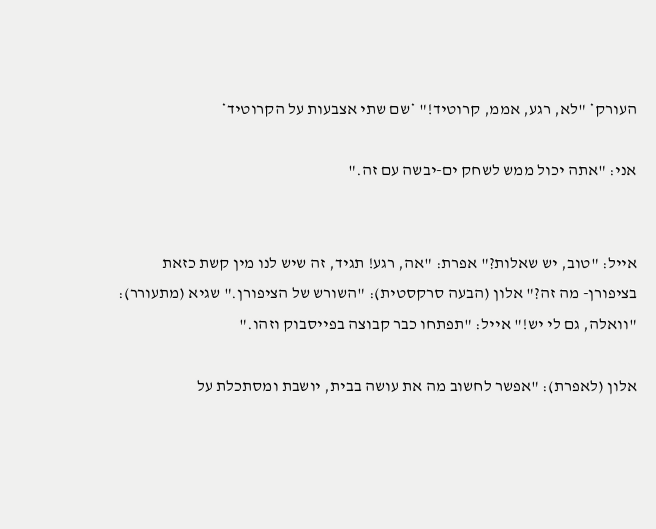העורק* "לא, רגע, אממ, קרוטיד!" *שם שתי אצבעות על הקרוטיד*

אני: "אתה יכול ממש לשחק ים-יבשה עם זה."


אייל: "טוב, יש שאלות?" אפרת: "אה, רגע! תגיד, זה שיש לנו מין קשת כזאת בציפורן- מה זה?" אלון (הבעה סרקסטית): "השורש של הציפורן." שגיא (מתעורר): "וואלה, גם לי יש!" אייל: "תפתחו כבר קבוצה בפייסבוק וזהו."

אלון (לאפרת): "אפשר לחשוב מה את עושה בבית, יושבת ומסתכלת על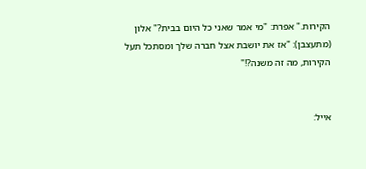הקירות." אפרת: "מי אמר שאני כל היום בבית?" אלון (מתעצבן): "אז את יושבת אצל חברה שלך ומסתכל תעל הקירות, מה זה משנה?!"


אייל: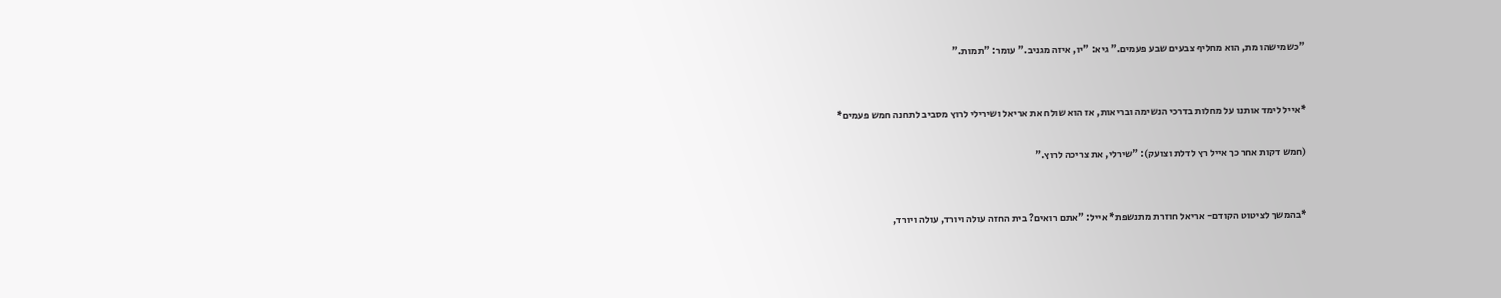"כשמישהו מת, הוא מחליף צבעים שבע פעמים." גיא: "יו, איזה מגניב." עומר: "תמות."


*אייל לימד אותנו על מחלות בדרכי הנשימה ובריאות, אז הוא שולח את אריאל ושירילי לרוץ מסביב לתחנה חמש פעמים*

(חמש דקות אחר כך אייל רץ לדלת וצועק): "שירלי, את צריכה לרוץ."


*בהמשך לציטוט הקודם- אריאל חוזרת מתנשפת* אייל: "אתם רואים? בית החזה עולה ויורד, עולה ויורד,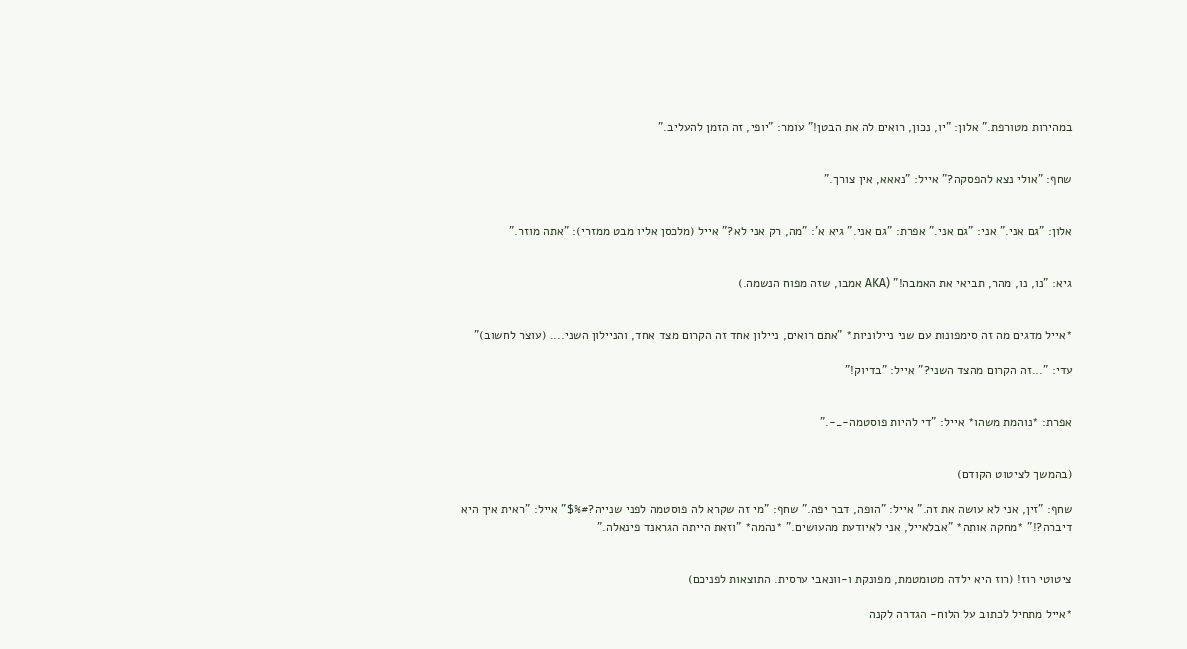במהירות מטורפת." אלון: "יו, נכון, רואים לה את הבטן!" עומר: "יופי, זה הזמן להעליב."


שחף: "אולי נצא להפסקה?" אייל: "נאאא, אין צורך."


אלון: "גם אני." אני: "גם אני." אפרת: "גם אני." גיא א': "מה, רק אני לא?" אייל (מלכסן אליו מבט ממזרי): "אתה מוזר."


גיא: "נו, נו, מהר, תביאי את האמבה!" (AKA אמבו, שזה מפוח הנשמה.)


*אייל מדגים מה זה סימפונות עם שני ניילוניות* "אתם רואים, ניילון אחד זה הקרום מצד אחד, והניילון השני.... (עוצר לחשוב)"

עדי: "...זה הקרום מהצד השני?" אייל: "בדיוק!"


אפרת: *נוהמת משהו* אייל: "די להיות פוסטמה-_-."


(בהמשך לציטוט הקודם)

שחף: "זין, אני לא עושה את זה." אייל: "הופה, דבר יפה." שחף: "מי זה שקרא לה פוסטמה לפני שנייה?#%$" אייל: "ראית איך היא דיברה?!" *מחקה אותה* "אבלאייל, אני לאיודעת מהעושים." *נהמה* "וזאת הייתה הגראנד פינאלה."


ציטוטי רוז! (רוז היא ילדה מטומטמת, מפונקת ו-וונאבי ערסית. התוצאות לפניכם)

*אייל מתחיל לכתוב על הלוח- הגדרה לקנה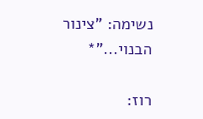נשימה: "צינור הבנוי..."*

רוז: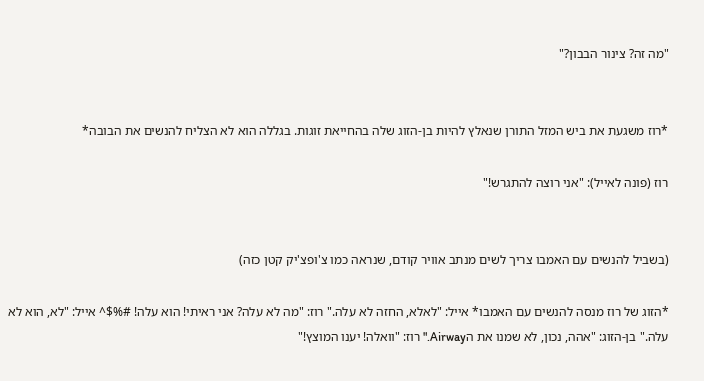"מה זה? צינור הבבון?"


*רוז משגעת את ביש המזל התורן שנאלץ להיות בן-הזוג שלה בהחייאת זוגות. בגללה הוא לא הצליח להנשים את הבובה*

רוז (פונה לאייל): "אני רוצה להתגרש!"


(בשביל להנשים עם האמבו צריך לשים מנתב אוויר קודם, שנראה כמו צ'ופצ'יק קטן כזה)

*הזוג של רוז מנסה להנשים עם האמבו* אייל: "לאלא, החזה לא עלה." רוז: "מה לא עלה? אני ראיתי! הוא עלה! #%$^ אייל: "לא, הוא לא עלה." בן-הזוג: "אהה, נכון, לא שמנו את הAirway." רוז: "וואלה! יענו המוצץ!"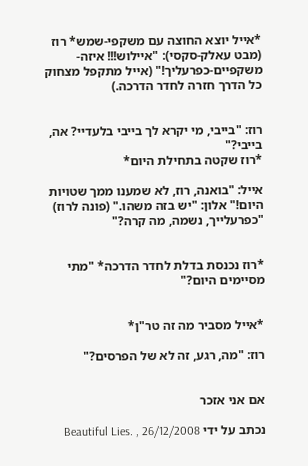*אייל יוצא החוצה עם משקפי-שמש* רוז (מבט עאלק-סקסי): "איילוש!!! איזה-משקפיים-כפרעליך!" (אייל מתקפל מצחוק כל הדרך חזרה לחדר הדרכה.)


רוז: "בייבי, מי יקרא לך בייבי בלעדיי? אה, בייבי?"
*רוז שקטה בתחילת היום*

אייל: "בואנה, רוז, לא שמענו ממך שטויות היום!" אלון: "יש בזה משהו." (פונה לרוז) "כפרעלייך, נשמה, מה קרה?"


*רוז נכנסת בדלת לחדר הדרכה* "מתי מסיימים היום?"


*אייל מסביר מה זה טר"ן*

רוז: "מה, רגע, זה לא של הפרסים?"


אם אני אזכר

נכתב על ידי Beautiful Lies. , 26/12/2008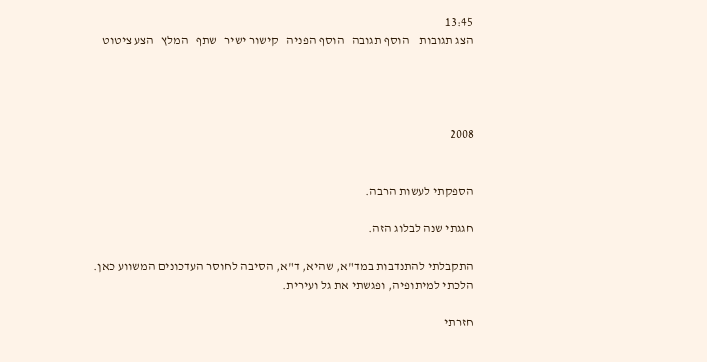13:45
הצג תגובות    הוסף תגובה   הוסף הפניה   קישור ישיר   שתף   המלץ   הצע ציטוט




2008


הספקתי לעשות הרבה.

חגגתי שנה לבלוג הזה.

התקבלתי להתנדבות במד"א, שהיא, ד"א, הסיבה לחוסר העדכונים המשווע כאן. הלכתי למיתופיה, ופגשתי את גל ועירית.

חזרתי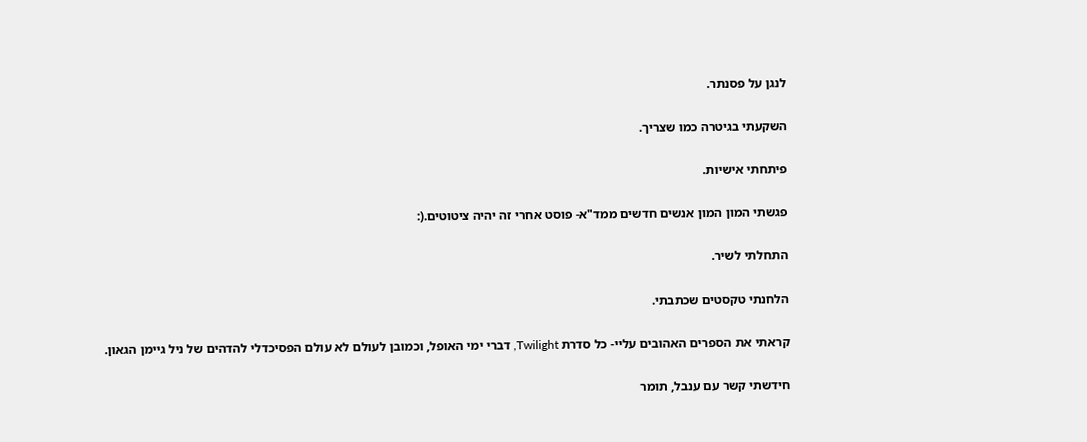לנגן על פסנתר.

השקעתי בגיטרה כמו שצריך.

פיתחתי אישיות.

פגשתי המון המון אנשים חדשים ממד"א- פוסט אחרי זה יהיה ציטוטים.(:

התחלתי לשיר.

הלחנתי טקסטים שכתבתי.

קראתי את הספרים האהובים עליי- כל סדרת Twilight, דברי ימי האופל, וכמובן לעולם לא עולם הפסיכדלי להדהים של ניל גיימן הגאון.

חידשתי קשר עם ענבל, תומר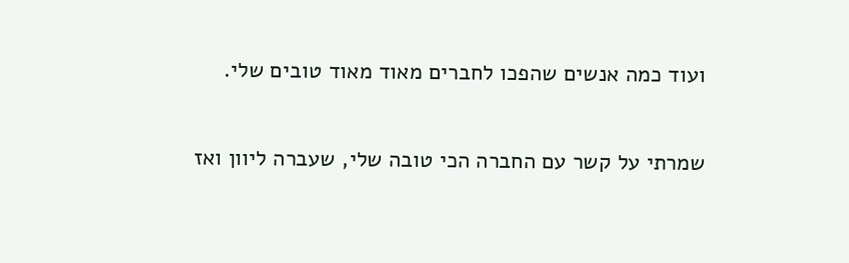ועוד כמה אנשים שהפכו לחברים מאוד מאוד טובים שלי.

שמרתי על קשר עם החברה הכי טובה שלי, שעברה ליוון ואז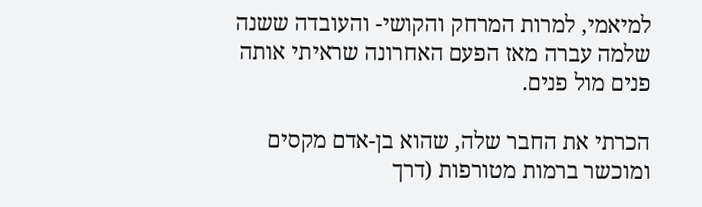למיאמי, למרות המרחק והקושי- והעובדה ששנה שלמה עברה מאז הפעם האחרונה שראיתי אותה פנים מול פנים.

הכרתי את החבר שלה, שהוא בן-אדם מקסים ומוכשר ברמות מטורפות (דרך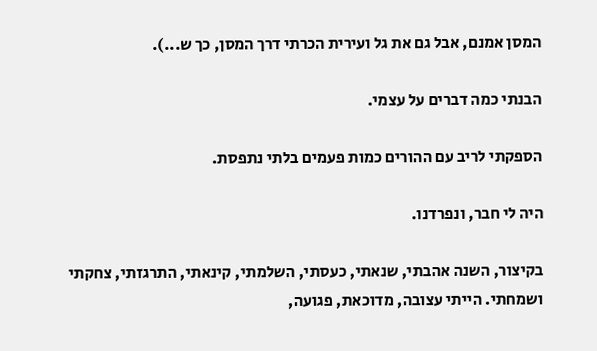המסן אמנם, אבל גם את גל ועירית הכרתי דרך המסן, כך ש...).

הבנתי כמה דברים על עצמי.

הספקתי לריב עם ההורים כמות פעמים בלתי נתפסת.

היה לי חבר, ונפרדנו.

בקיצור, השנה אהבתי, שנאתי, כעסתי, השלמתי, קינאתי, התרגזתי, צחקתי ושמחתי. הייתי עצובה, מדוכאת, פגועה,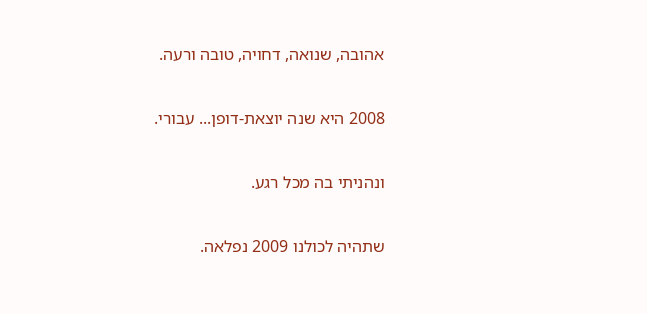אהובה, שנואה, דחויה, טובה ורעה.

2008 היא שנה יוצאת-דופן... עבורי.

ונהניתי בה מכל רגע.

שתהיה לכולנו 2009 נפלאה.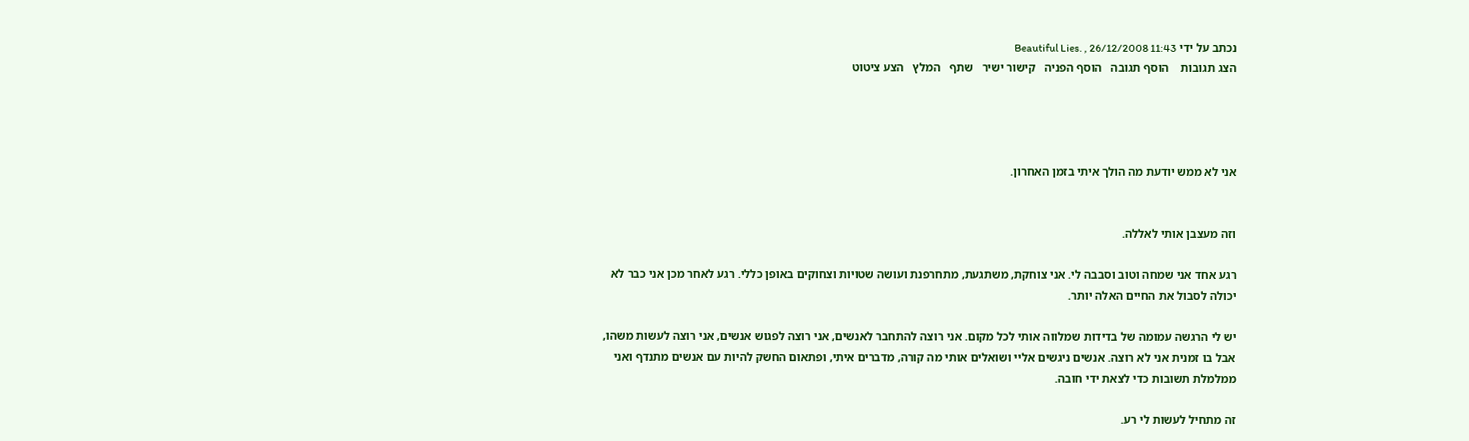נכתב על ידי Beautiful Lies. , 26/12/2008 11:43
הצג תגובות    הוסף תגובה   הוסף הפניה   קישור ישיר   שתף   המלץ   הצע ציטוט




אני לא ממש יודעת מה הולך איתי בזמן האחרון.


וזה מעצבן אותי לאללה.

רגע אחד אני שמחה וטוב וסבבה לי. אני צוחקת, משתגעת, מתחרפנת ועושה שטויות וצחוקים באופן כללי. רגע לאחר מכן אני כבר לא יכולה לסבול את החיים האלה יותר.

יש לי הרגשה עמומה של בדידות שמלווה אותי לכל מקום. אני רוצה להתחבר לאנשים, אני רוצה לפגוש אנשים, אני רוצה לעשות משהו, אבל בו זמנית אני לא רוצה. אנשים ניגשים אליי ושואלים אותי מה קורה, מדברים איתי, ופתאום החשק להיות עם אנשים מתנדף ואני ממלמלת תשובות כדי לצאת ידי חובה.

זה מתחיל לעשות לי רע.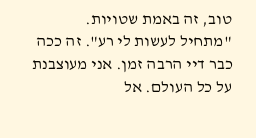טוב, זה באמת שטויות. "מתחיל לעשות לי רע". זה ככה כבר דיי הרבה זמן. אני מעוצבנת על כל העולם. אל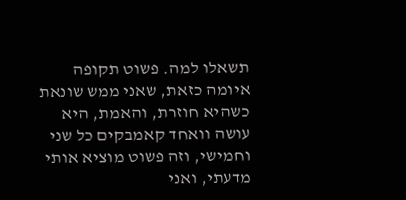תשאלו למה. פשוט תקופה איומה כזאת, שאני ממש שונאת כשהיא חוזרת, והאמת, היא עושה וואחד קאמבקים כל שני וחמישי, וזה פשוט מוציא אותי מדעתי, ואני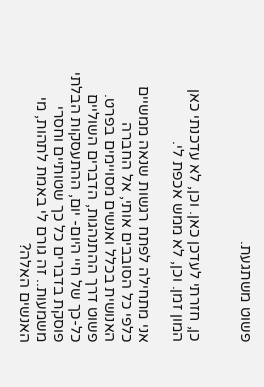פשוט משתגעת.


כן, חזרתי לעדכן כאן. וכן, לא עדכנתי כאן המון זמן. וכן, לא ממש אכפת לי.

אני מתחילה לפתח רגשות שנאה ממשיים כלפי כל הסובבים אותי, אל החברה האנושית בכלל ואנשים מסויימים בפרט. פשוט דרך ההתנהגות, הדברים השוליים כל-כך של חיי היום- יום, ההתעסקות הבלתי פוסקת בדברים כל כך שטותיים וחסרי משמעות.. זה גורם לי באמת לתהות, מי האנשים האלה?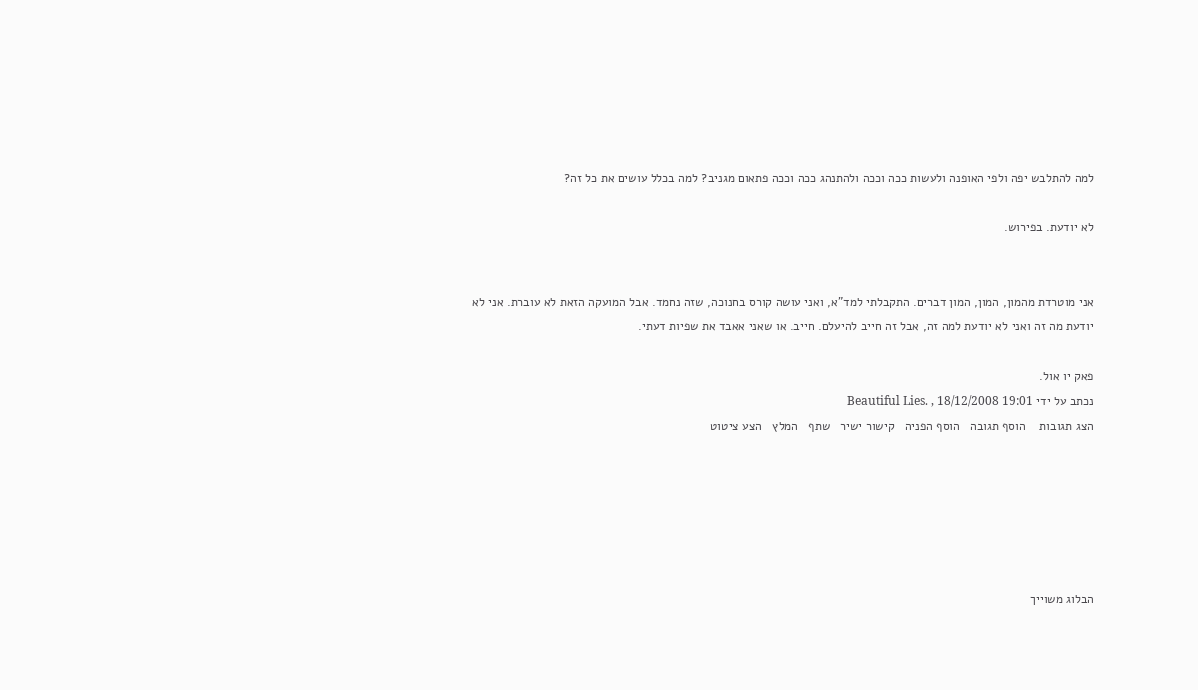למה להתלבש יפה ולפי האופנה ולעשות ככה וככה ולהתנהג ככה וככה פתאום מגניב? למה בכלל עושים את כל זה?

לא יודעת. בפירוש.


אני מוטרדת מהמון, המון, המון דברים. התקבלתי למד"א, ואני עושה קורס בחנוכה, שזה נחמד. אבל המועקה הזאת לא עוברת. אני לא יודעת מה זה ואני לא יודעת למה זה, אבל זה חייב להיעלם. חייב. או שאני אאבד את שפיות דעתי.

פאק יו אול.
נכתב על ידי Beautiful Lies. , 18/12/2008 19:01
הצג תגובות    הוסף תגובה   הוסף הפניה   קישור ישיר   שתף   המלץ   הצע ציטוט






הבלוג משוייך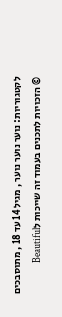לקטגוריות: נוער נוער נוער , מגיל 14 עד 18 , מתוסבכים
© הזכויות לתכנים בעמוד זה שייכות לBeautiful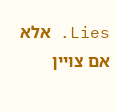Lies. אלא אם צויין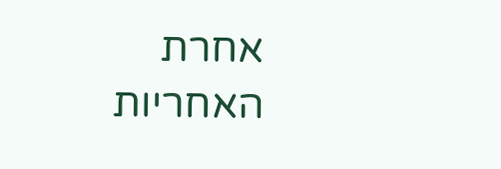אחרת
האחריות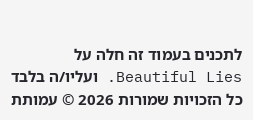לתכנים בעמוד זה חלה על Beautiful Lies. ועליו/ה בלבד
כל הזכויות שמורות 2026 © עמותת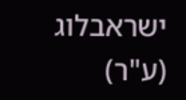ישראבלוג (ע"ר)